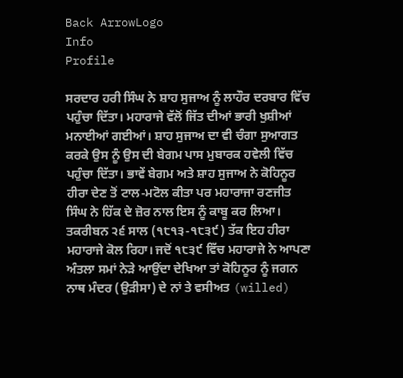Back ArrowLogo
Info
Profile

ਸਰਦਾਰ ਹਰੀ ਸਿੰਘ ਨੇ ਸ਼ਾਹ ਸੁਜਾਅ ਨੂੰ ਲਾਹੌਰ ਦਰਬਾਰ ਵਿੱਚ ਪਹੁੰਚਾ ਦਿੱਤਾ। ਮਹਾਰਾਜੇ ਵੱਲੋਂ ਜਿੱਤ ਦੀਆਂ ਭਾਰੀ ਖੁਸ਼ੀਆਂ ਮਨਾਈਆਂ ਗਈਆਂ। ਸ਼ਾਹ ਸੁਜਾਅ ਦਾ ਵੀ ਚੰਗਾ ਸੁਆਗਤ ਕਰਕੇ ਉਸ ਨੂੰ ਉਸ ਦੀ ਬੇਗਮ ਪਾਸ ਮੁਬਾਰਕ ਹਵੇਲੀ ਵਿੱਚ ਪਹੁੰਚਾ ਦਿੱਤਾ। ਭਾਵੇਂ ਬੇਗਮ ਅਤੇ ਸ਼ਾਹ ਸੁਜਾਅ ਨੇ ਕੋਹਿਨੂਰ ਹੀਰਾ ਦੇਣ ਤੋਂ ਟਾਲ-ਮਟੋਲ ਕੀਤਾ ਪਰ ਮਹਾਰਾਜਾ ਰਣਜੀਤ ਸਿੰਘ ਨੇ ਹਿੱਕ ਦੇ ਜ਼ੋਰ ਨਾਲ ਇਸ ਨੂੰ ਕਾਬੂ ਕਰ ਲਿਆ। ਤਕਰੀਬਨ ੨੬ ਸਾਲ (੧੮੧੩-੧੮੩੯) ਤੱਕ ਇਹ ਹੀਰਾ ਮਹਾਰਾਜੇ ਕੋਲ ਰਿਹਾ। ਜਦੋਂ ੧੮੩੯ ਵਿੱਚ ਮਹਾਰਾਜੇ ਨੇ ਆਪਣਾ ਅੰਤਲਾ ਸਮਾਂ ਨੇੜੇ ਆਉਂਦਾ ਦੇਖਿਆ ਤਾਂ ਕੋਹਿਨੂਰ ਨੂੰ ਜਗਨ ਨਾਥ ਮੰਦਰ (ਉੜੀਸਾ) ਦੇ ਨਾਂ ਤੇ ਵਸੀਅਤ (willed)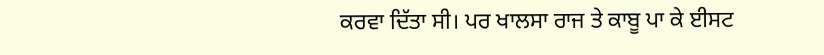ਕਰਵਾ ਦਿੱਤਾ ਸੀ। ਪਰ ਖਾਲਸਾ ਰਾਜ ਤੇ ਕਾਬੂ ਪਾ ਕੇ ਈਸਟ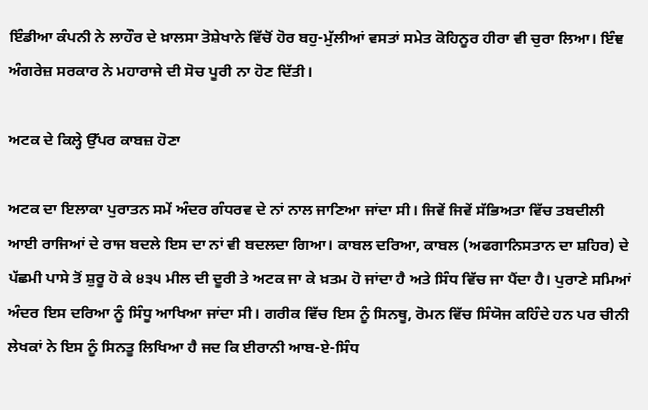ਇੰਡੀਆ ਕੰਪਨੀ ਨੇ ਲਾਹੌਰ ਦੇ ਖ਼ਾਲਸਾ ਤੋਸ਼ੇਖਾਨੇ ਵਿੱਚੋਂ ਹੋਰ ਬਹੁ-ਮੁੱਲੀਆਂ ਵਸਤਾਂ ਸਮੇਤ ਕੋਹਿਨੂਰ ਹੀਰਾ ਵੀ ਚੁਰਾ ਲਿਆ। ਇੰਞ ਅੰਗਰੇਜ਼ ਸਰਕਾਰ ਨੇ ਮਹਾਰਾਜੇ ਦੀ ਸੋਚ ਪੂਰੀ ਨਾ ਹੋਣ ਦਿੱਤੀ।

ਅਟਕ ਦੇ ਕਿਲ੍ਹੇ ਉੱਪਰ ਕਾਬਜ਼ ਹੋਣਾ

ਅਟਕ ਦਾ ਇਲਾਕਾ ਪੁਰਾਤਨ ਸਮੇਂ ਅੰਦਰ ਗੰਧਰਵ ਦੇ ਨਾਂ ਨਾਲ ਜਾਣਿਆ ਜਾਂਦਾ ਸੀ। ਜਿਵੇਂ ਜਿਵੇਂ ਸੱਭਿਅਤਾ ਵਿੱਚ ਤਬਦੀਲੀ ਆਈ ਰਾਜਿਆਂ ਦੇ ਰਾਜ ਬਦਲੇ ਇਸ ਦਾ ਨਾਂ ਵੀ ਬਦਲਦਾ ਗਿਆ। ਕਾਬਲ ਦਰਿਆ, ਕਾਬਲ (ਅਫਗਾਨਿਸਤਾਨ ਦਾ ਸ਼ਹਿਰ) ਦੇ ਪੱਛਮੀ ਪਾਸੇ ਤੋਂ ਸ਼ੁਰੂ ਹੋ ਕੇ ੪੩੫ ਮੀਲ ਦੀ ਦੂਰੀ ਤੇ ਅਟਕ ਜਾ ਕੇ ਖ਼ਤਮ ਹੋ ਜਾਂਦਾ ਹੈ ਅਤੇ ਸਿੰਧ ਵਿੱਚ ਜਾ ਪੈਂਦਾ ਹੈ। ਪੁਰਾਣੇ ਸਮਿਆਂ ਅੰਦਰ ਇਸ ਦਰਿਆ ਨੂੰ ਸਿੰਧੂ ਆਖਿਆ ਜਾਂਦਾ ਸੀ। ਗਰੀਕ ਵਿੱਚ ਇਸ ਨੂੰ ਸਿਨਥੂ, ਰੋਮਨ ਵਿੱਚ ਸਿੰਯੋਜ ਕਹਿੰਦੇ ਹਨ ਪਰ ਚੀਨੀ ਲੇਖਕਾਂ ਨੇ ਇਸ ਨੂੰ ਸਿਨਤੂ ਲਿਖਿਆ ਹੈ ਜਦ ਕਿ ਈਰਾਨੀ ਆਬ-ਏ-ਸਿੰਧ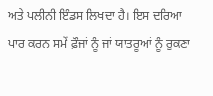ਅਤੇ ਪਲੀਨੀ ਇੰਡਸ ਲਿਖਦਾ ਹੈ। ਇਸ ਦਰਿਆ ਪਾਰ ਕਰਨ ਸਮੇਂ ਫ਼ੌਜਾਂ ਨੂੰ ਜਾਂ ਯਾਤਰੂਆਂ ਨੂੰ ਰੁਕਣਾ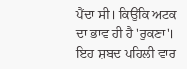ਪੈਂਦਾ ਸੀ। ਕਿਉਂਕਿ ਅਟਕ ਦਾ ਭਾਵ ਹੀ ਹੈ 'ਰੁਕਣਾ'। ਇਹ ਸ਼ਬਦ ਪਹਿਲੀ ਵਾਰ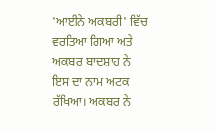'ਆਈਨੇ ਅਕਬਰੀ' ਵਿੱਚ ਵਰਤਿਆ ਗਿਆ ਅਤੇ ਅਕਬਰ ਬਾਦਸ਼ਾਹ ਨੇ ਇਸ ਦਾ ਨਾਮ ਅਟਕ ਰੱਖਿਆ। ਅਕਬਰ ਨੇ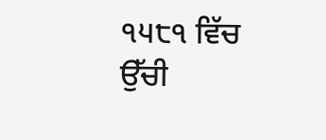੧੫੮੧ ਵਿੱਚ ਉੱਚੀ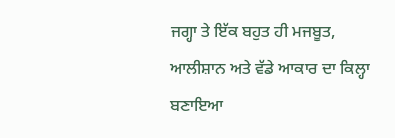ਜਗ੍ਹਾ ਤੇ ਇੱਕ ਬਹੁਤ ਹੀ ਮਜਬੂਤ, ਆਲੀਸ਼ਾਨ ਅਤੇ ਵੱਡੇ ਆਕਾਰ ਦਾ ਕਿਲ੍ਹਾ ਬਣਾਇਆ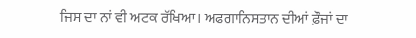ਜਿਸ ਦਾ ਨਾਂ ਵੀ ਅਟਕ ਰੱਖਿਆ। ਅਫਗਾਨਿਸਤਾਨ ਦੀਆਂ ਫ਼ੌਜਾਂ ਦਾ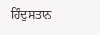ਹਿੰਦੁਸਤਾਨ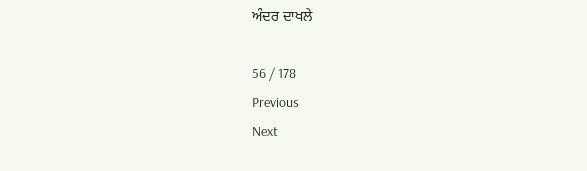ਅੰਦਰ ਦਾਖਲੇ

56 / 178
Previous
Next